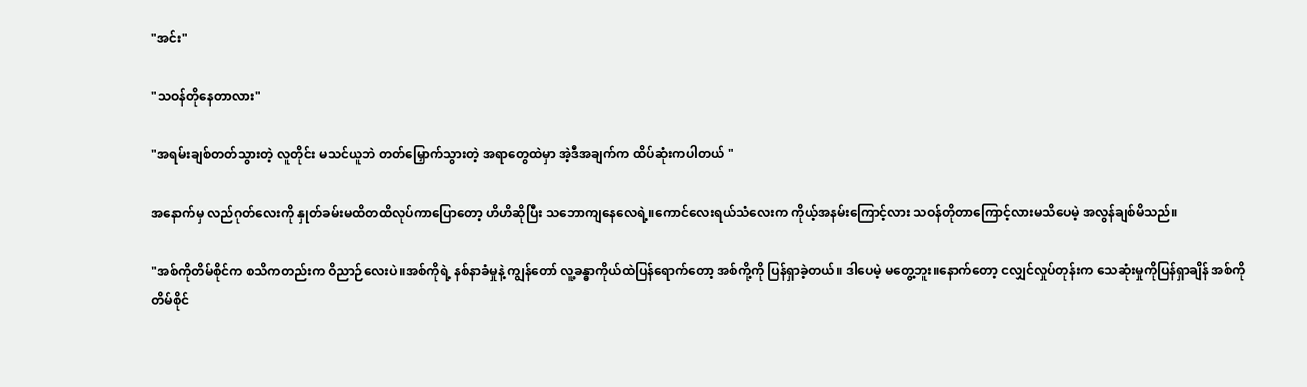"အင်း"

"သဝန်တိုနေတာလား"

"အရမ်းချစ်တတ်သွားတဲ့ လူတိုင်း မသင်ယူဘဲ တတ်မြှောက်သွားတဲ့ အရာတွေထဲမှာ အဲ့ဒီအချက်က ထိပ်ဆုံးကပါတယ် "

အနောက်မှ လည်ဂုတ်လေးကို နှုတ်ခမ်းမထိတထိလုပ်ကာပြောတော့ ဟိဟိဆိုပြီး သဘောကျနေလေရဲ့။ကောင်လေးရယ်သံလေးက ကိုယ့်အနမ်းကြောင့်လား သဝန်တိုတာကြောင့်လားမသိပေမဲ့ အလွန်ချစ်မိသည်။

"အစ်ကိုတိမ်စိုင်က စသိကတည်းက ဝိညာဉ်လေးပဲ။အစ်ကိုရဲ့ နစ်နာခံမှုနဲ့ ကျွန်တော် လူ့ခန္ဓာကိုယ်ထဲပြန်ရောက်တော့ အစ်ကို့ကို ပြန်ရှာခဲ့တယ်။ ဒါပေမဲ့ မတွေ့ဘူး။နောက်တော့ ငလျှင်လှုပ်တုန်းက သေဆုံးမှုကိုပြန်ရှာချိန် အစ်ကိုတိမ်စိုင်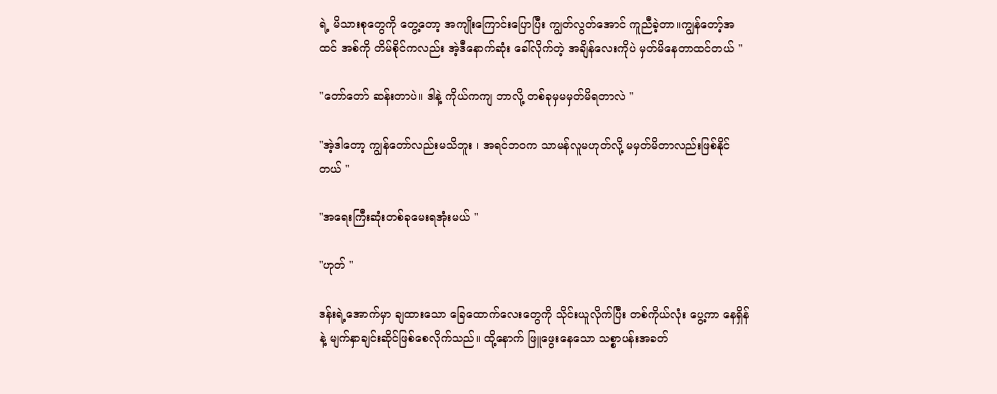ရဲ့ မိသားစုတွေကို တွေ့တော့ အကျိုးကြောင်းပြောပြီး ကျွတ်လွတ်အောင် ကူညီခဲ့တာ။ကျွန်တော့်အထင် အစ်ကို တိမ်စိုင်ကလည်း အဲ့ဒီနောက်ဆုံး ခေါ်လိုက်တဲ့ အချိန်လေးကိုပဲ မှတ်မိနေတာထင်တယ် "

"တော်တော် ဆန်းတာပဲ။ ဒါနဲ့ ကိုယ်ကကျ ဘာလို့ တစ်ခုမှမမှတ်မိရတာလဲ "

"အဲ့ဒါတော့ ကျွန်တော်လည်းမသိဘူး ၊ အရင်ဘဝက သာမန်လူမဟုတ်လို့ မမှတ်မိတာလည်းဖြစ်နိုင်တယ် "

"အရေးကြီးဆုံးတစ်ခုမေးရအုံးမယ် "

"ဟုတ် "

ဒန်းရဲ့အောက်မှာ ချထားသော ခြေထောက်လေးတွေကို သိုင်းယူလိုက်ပြီး တစ်ကိုယ်လုံး ပွေ့ကာ နေရှိန်နဲ့ မျက်နှာချင်းဆိုင်ဖြစ်စေလိုက်သည်။ ထို့နောက် ဖြူဖွေးနေသော သစ္စာပန်းအခတ်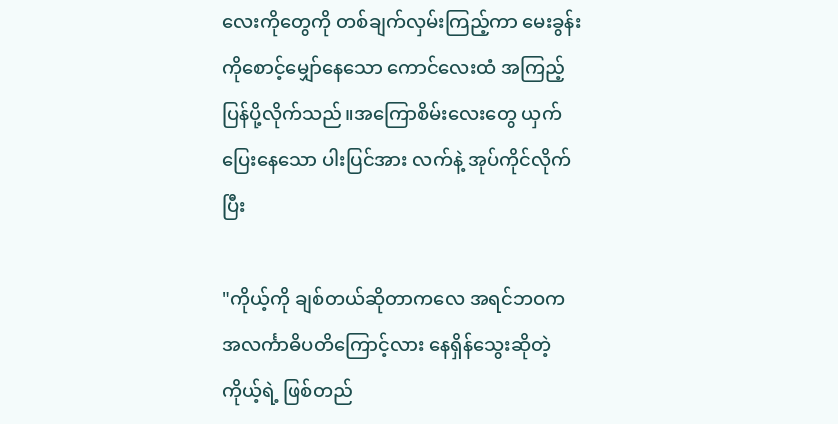လေးကိုတွေကို တစ်ချက်လှမ်းကြည့်ကာ မေးခွန်းကိုစောင့်မျှော်နေသော ကောင်လေးထံ အကြည့်ပြန်ပို့လိုက်သည်။အကြောစိမ်းလေးတွေ ယှက်ပြေးနေသော ပါးပြင်အား လက်နဲ့ အုပ်ကိုင်လိုက်ပြီး

"ကိုယ့်ကို ချစ်တယ်ဆိုတာကလေ အရင်ဘဝက အလင်္ကာဓိပတိကြောင့်လား နေရှိန်သွေးဆိုတဲ့ ကိုယ့်ရဲ့ ဖြစ်တည်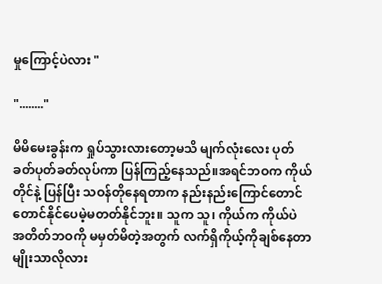မှုကြောင့်ပဲလား "

"........"

မိမိမေးခွန်းက ရှုပ်သွားလားတော့မသိ မျက်လုံးလေး ပုတ်ခတ်ပုတ်ခတ်လုပ်ကာ ပြန်ကြည့်နေသည်။အရင်ဘဝက ကိုယ်တိုင်နဲ့ ပြန်ပြီး သဝန်တိုနေရတာက နည်းနည်းကြောင်တောင်တောင်နိုင်ပေမဲ့မတတ်နိုင်ဘူး။ သူက သူ၊ ကိုယ်က ကိုယ်ပဲ အတိတ်ဘဝကို မမှတ်မိတဲ့အတွက် လက်ရှိကိုယ့်ကိုချစ်နေတာမျိုးသာလိုလား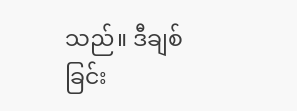သည်။ ဒီချစ်ခြင်း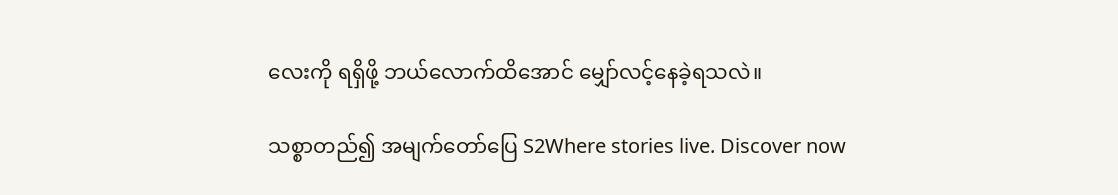လေးကို ရရှိဖို့ ဘယ်လောက်ထိအောင် မျှော်လင့်နေခဲ့ရသလဲ။

သစ္စာတည်၍ အမျက်တော်ပြေ S2Where stories live. Discover now